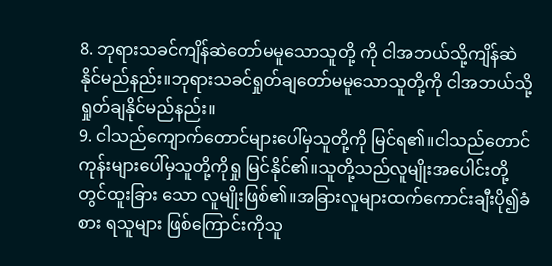8. ဘုရားသခင်ကျိန်ဆဲတော်မမူသောသူတို့ ကို ငါအဘယ်သို့ကျိန်ဆဲနိုင်မည်နည်း။ဘုရားသခင်ရှုတ်ချတော်မမူသောသူတို့ကို ငါအဘယ်သို့ရှုတ်ချနိုင်မည်နည်း။
9. ငါသည်ကျောက်တောင်များပေါ်မှသူတို့ကို မြင်ရ၏။ငါသည်တောင်ကုန်းများပေါ်မှသူတို့ကိုရှု မြင်နိုင်၏။သူတို့သည်လူမျိုးအပေါင်းတို့တွင်ထူးခြား သော လူမျိုးဖြစ်၏။အခြားလူများထက်ကောင်းချီးပို၍ခံစား ရသူများ ဖြစ်ကြောင်းကိုသူ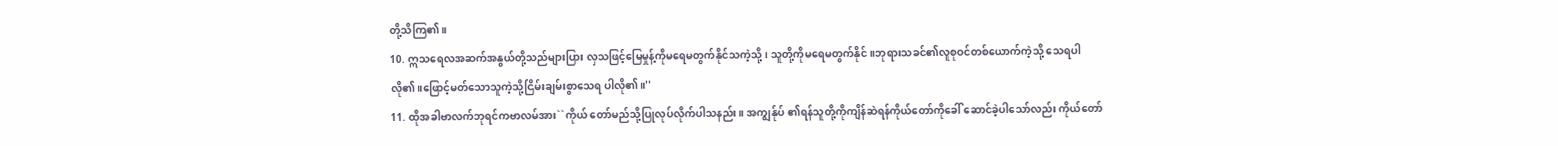တို့သိကြ၏။
10. ဣသရေလအဆက်အနွယ်တို့သည်များပြား လှသဖြင့်မြေမှုန့်ကိုမရေမတွက်နိုင်သကဲ့သို့၊ သူတို့ကိုမရေမတွက်နိုင်။ဘုရားသခင်၏လူစုဝင်တစ်ယောက်ကဲ့သို့ သေရပါလို၏။ဖြောင့်မတ်သောသူကဲ့သို့ငြိမ်းချမ်းစွာသေရ ပါလို၏။''
11. ထိုအခါဗာလက်ဘုရင်ကဗာလမ်အား``ကိုယ် တော်မည်သို့ပြုလုပ်လိုက်ပါသနည်း။ အကျွန်ုပ် ၏ရန်သူတို့ကိုကျိန်ဆဲရန်ကိုယ်တော်ကိုခေါ် ဆောင်ခဲ့ပါသော်လည်း ကိုယ်တော်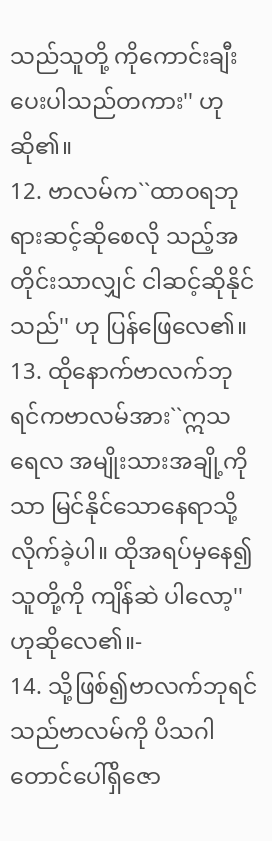သည်သူတို့ ကိုကောင်းချီးပေးပါသည်တကား'' ဟုဆို၏။
12. ဗာလမ်က``ထာဝရဘုရားဆင့်ဆိုစေလို သည့်အတိုင်းသာလျှင် ငါဆင့်ဆိုနိုင်သည်'' ဟု ပြန်ဖြေလေ၏။
13. ထိုနောက်ဗာလက်ဘုရင်ကဗာလမ်အား``ဣသရေလ အမျိုးသားအချို့ကိုသာ မြင်နိုင်သောနေရာသို့ လိုက်ခဲ့ပါ။ ထိုအရပ်မှနေ၍သူတို့ကို ကျိန်ဆဲ ပါလော့'' ဟုဆိုလေ၏။-
14. သို့ဖြစ်၍ဗာလက်ဘုရင်သည်ဗာလမ်ကို ပိသဂါ တောင်ပေါ်ရှိဇော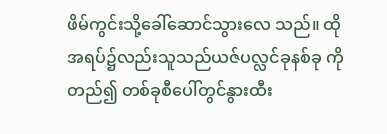ဖိမ်ကွင်းသို့ခေါ်ဆောင်သွားလေ သည်။ ထိုအရပ်၌လည်းသူသည်ယဇ်ပလ္လင်ခုနစ်ခု ကိုတည်၍ တစ်ခုစီပေါ်တွင်နွားထီး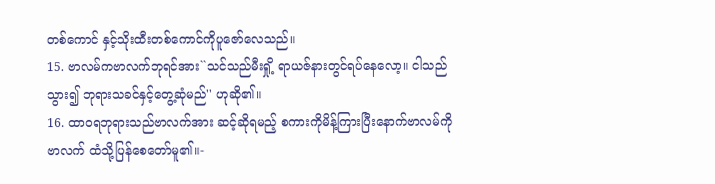တစ်ကောင် နှင့်သိုးထီးတစ်ကောင်ကိုပူဇော်လေသည်။
15. ဗာလမ်ကဗာလက်ဘုရင်အား``သင်သည်မီးရှို့ ရာယဇ်နားတွင်ရပ်နေလော့။ ငါသည်သွား၍ ဘုရားသခင်နှင့်တွေ့ဆုံမည်'' ဟုဆို၏။
16. ထာဝရဘုရားသည်ဗာလက်အား ဆင့်ဆိုရမည့် စကားကိုမိန့်ကြားပြီးနောက်ဗာလမ်ကိုဗာလက် ထံသို့ပြန်စေတော်မူ၏။-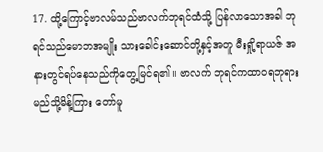17. ထို့ကြောင့်ဗာလမ်သည်ဗာလက်ဘုရင်ထံသို့ ပြန်လာသောအခါ ဘုရင်သည်မောဘအမျိုး သားခေါင်းဆောင်တို့နှင့်အတူ မီးရှို့ရာယဇ် အနားတွင်ရပ်နေသည်ကိုတွေ့မြင်ရ၏။ ဗာလက် ဘုရင်ကထာဝရဘုရားမည်သို့မိန့်ကြား တော်မူ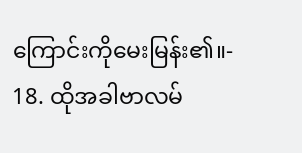ကြောင်းကိုမေးမြန်း၏။-
18. ထိုအခါဗာလမ်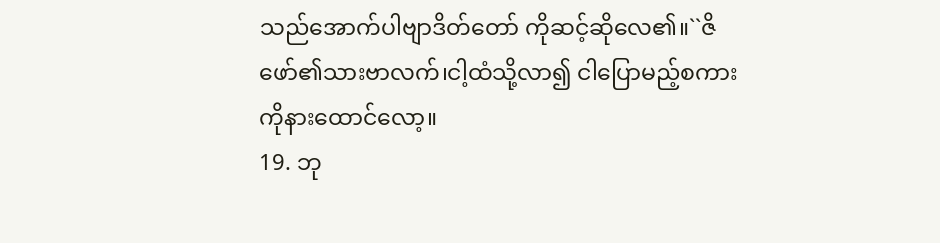သည်အောက်ပါဗျာဒိတ်တော် ကိုဆင့်ဆိုလေ၏။``ဇိဖော်၏သားဗာလက်၊ငါ့ထံသို့လာ၍ ငါပြောမည့်စကားကိုနားထောင်လော့။
19. ဘု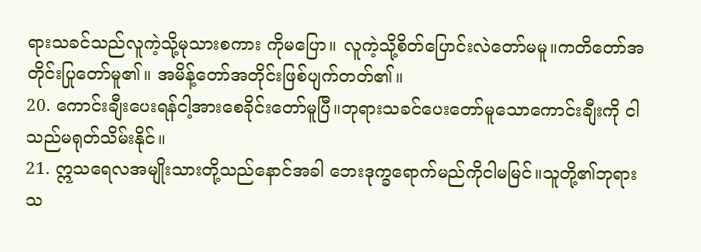ရားသခင်သည်လူကဲ့သို့မုသားစကား ကိုမပြော။ လူကဲ့သို့စိတ်ပြောင်းလဲတော်မမူ။ကတိတော်အတိုင်းပြုတော်မူ၏။ အမိန့်တော်အတိုင်းဖြစ်ပျက်တတ်၏။
20. ကောင်းချီးပေးရန်ငါ့အားစေခိုင်းတော်မူပြီ။ဘုရားသခင်ပေးတော်မူသောကောင်းချီးကို ငါသည်မရုတ်သိမ်းနိုင်။
21. ဣသရေလအမျိုးသားတို့သည်နောင်အခါ ဘေးဒုက္ခရောက်မည်ကိုငါမမြင်။သူတို့၏ဘုရားသ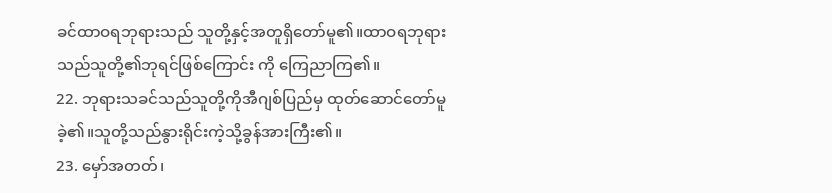ခင်ထာဝရဘုရားသည် သူတို့နှင့်အတူရှိတော်မူ၏။ထာဝရဘုရားသည်သူတို့၏ဘုရင်ဖြစ်ကြောင်း ကို ကြေညာကြ၏။
22. ဘုရားသခင်သည်သူတို့ကိုအီဂျစ်ပြည်မှ ထုတ်ဆောင်တော်မူခဲ့၏။သူတို့သည်နွားရိုင်းကဲ့သို့ခွန်အားကြီး၏။
23. မှော်အတတ်၊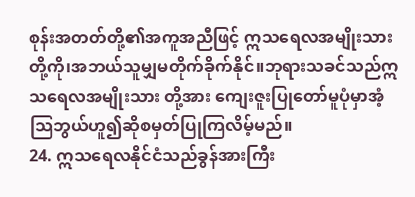စုန်းအတတ်တို့၏အကူအညီဖြင့် ဣသရေလအမျိုးသားတို့ကို၊အဘယ်သူမျှမတိုက်ခိုက်နိုင်။ဘုရားသခင်သည်ဣသရေလအမျိုးသား တို့အား ကျေးဇူးပြုတော်မူပုံမှာအံ့သြဘွယ်ဟူ၍ဆိုစမှတ်ပြုကြလိမ့်မည်။
24. ဣသရေလနိုင်ငံသည်ခွန်အားကြီး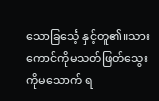သောခြင်္သေ့ နှင့်တူ၏။သားကောင်ကိုမသတ်ဖြတ်သွေးကိုမသောက် ရ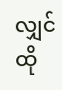လျှင် ထို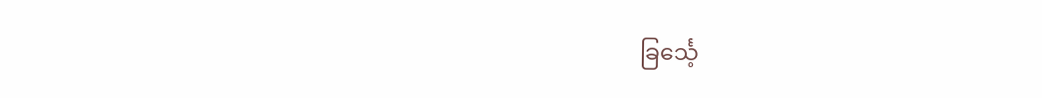ခြင်္သေ့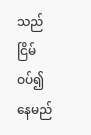သည်ငြိမ်ဝပ်၍နေမည်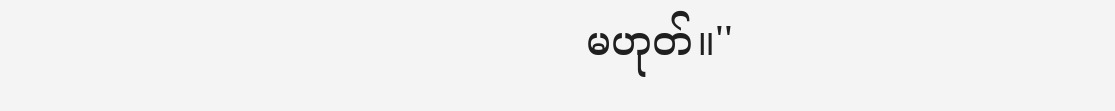မဟုတ်။''